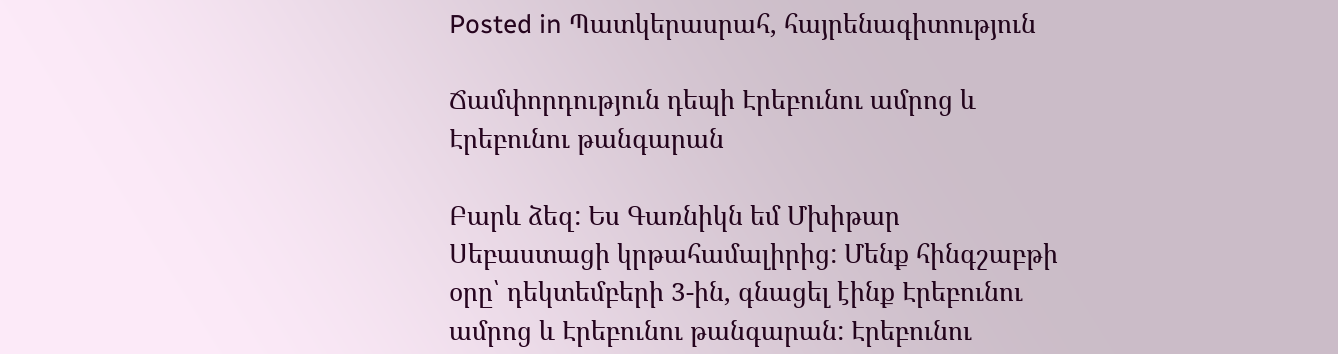Posted in Պատկերասրահ, հայրենագիտություն

Ճամփորդություն դեպի Էրեբունու ամրոց և Էրեբունու թանգարան

Բարև ձեզ: Ես Գառնիկն եմ Մխիթար Սեբաստացի կրթահամալիրից: Մենք հինգշաբթի օրը՝ դեկտեմբերի 3-ին, գնացել էինք Էրեբունու ամրոց և Էրեբունու թանգարան: Էրեբունու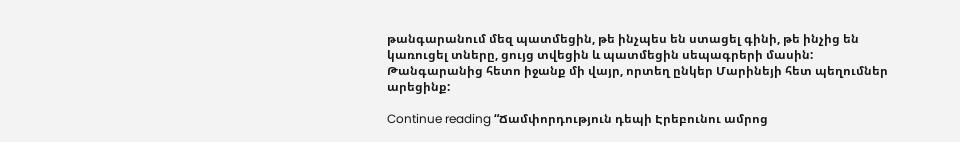թանգարանում մեզ պատմեցին, թե ինչպես են ստացել գինի, թե ինչից են կառուցել տները, ցույց տվեցին և պատմեցին սեպագրերի մասին: Թանգարանից հետո իջանք մի վայր, որտեղ ընկեր Մարինեյի հետ պեղումներ արեցինք:

Continue reading “Ճամփորդություն դեպի Էրեբունու ամրոց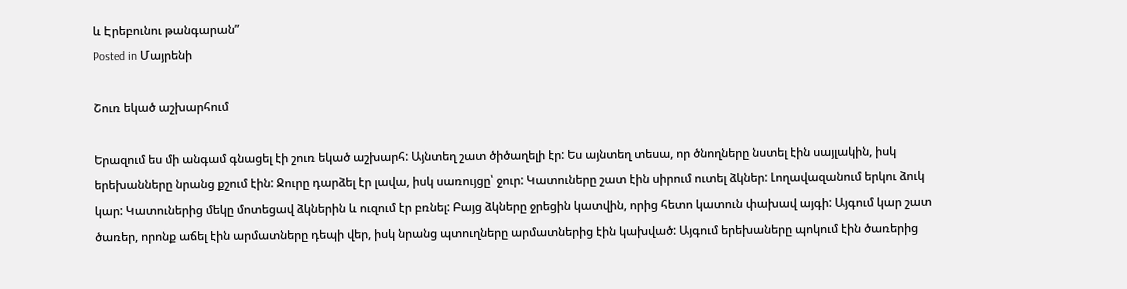և Էրեբունու թանգարան”
Posted in Մայրենի

Շուռ եկած աշխարհում

Երազում ես մի անգամ գնացել էի շուռ եկած աշխարհ: Այնտեղ շատ ծիծաղելի էր: Ես այնտեղ տեսա, որ ծնողները նստել էին սայլակին, իսկ երեխանները նրանց քշում էին: Ջուրը դարձել էր լավա, իսկ սառույցը՝ ջուր: Կատուները շատ էին սիրում ուտել ձկներ: Լողավազանում երկու ձուկ կար: Կատուներից մեկը մոտեցավ ձկներին և ուզում էր բռնել: Բայց ձկները ջրեցին կատվին, որից հետո կատուն փախավ այգի: Այգում կար շատ ծառեր, որոնք աճել էին արմատները դեպի վեր, իսկ նրանց պտուղները արմատներից էին կախված: Այգում երեխաները պոկում էին ծառերից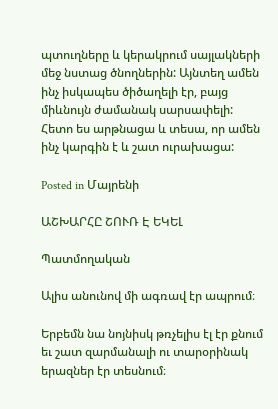պտուղները և կերակրում սայլակների մեջ նստաց ծնողներին: Այնտեղ ամեն ինչ իսկապես ծիծաղելի էր, բայց միևնույն ժամանակ սարսափելի: Հետո ես արթնացա և տեսա, որ ամեն ինչ կարգին է և շատ ուրախացա:

Posted in Մայրենի

ԱՇԽԱՐՀԸ ՇՈՒՌ Է ԵԿԵԼ

Պատմողական

Ալիս անունով մի ագռավ էր ապրում։

Երբեմն նա նոյնիսկ թռչելիս էլ էր քնում եւ շատ զարմանալի ու տարօրինակ երազներ էր տեսնում։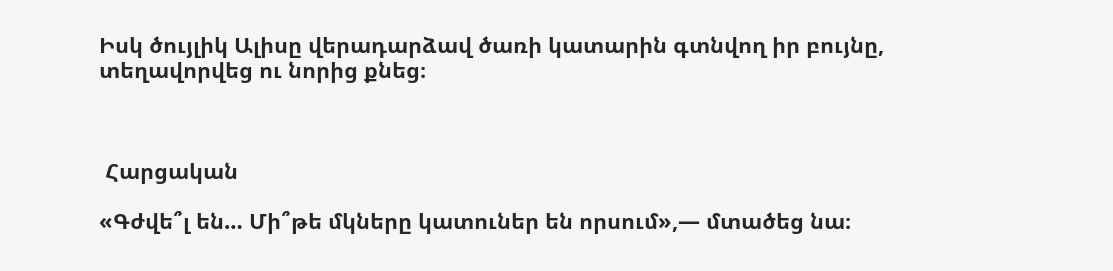Իսկ ծույլիկ Ալիսը վերադարձավ ծառի կատարին գտնվող իր բույնը, տեղավորվեց ու նորից քնեց։



 Հարցական

«Գժվե՞լ են… Մի՞թե մկները կատուներ են որսում»,— մտածեց նա։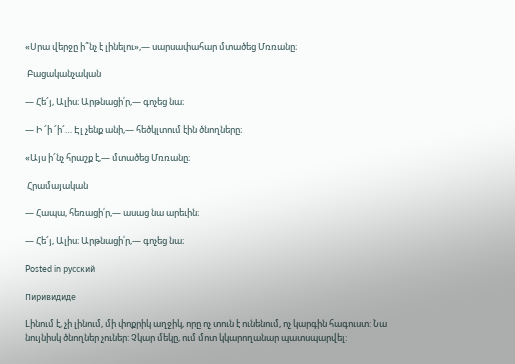«Սրա վերջը ի՞նչ է լինելու»,— սարսափահար մտածեց Մռռանը։

 Բացականչական

— Հե՜յ, Ալիս։ Արթնացի՛ր,— գոչեց նա։

— Ի ՜ի ՜ի՜… Էլ չենք անի,— հեծկլտում էին ծնողները։

«Այս ի՜նչ հրաշք է,— մտածեց Մռռանը։

 Հրամայական

— Հապա, հեռացի՛ր,— ասաց նա արեւին։

— Հե՜յ, Ալիս։ Արթնացի՛ր,— գոչեց նա։

Posted in русский

Пиривидиде

Lինում է, չի լինում, մի փոքրիկ աղջիկ, որը ոչ տուն է ունենում, ոչ կարգին հագուստ: Նա նույնիսկ ծնողներ չուներ: Չկար մեկը, ում մոտ կկարողանար պատսպարվել: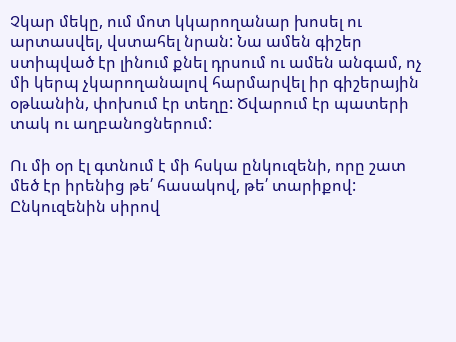Չկար մեկը, ում մոտ կկարողանար խոսել ու արտասվել, վստահել նրան: Նա ամեն գիշեր ստիպված էր լինում քնել դրսում ու ամեն անգամ, ոչ մի կերպ չկարողանալով հարմարվել իր գիշերային օթևանին, փոխում էր տեղը: Ծվարում էր պատերի տակ ու աղբանոցներում:

Ու մի օր էլ գտնում է մի հսկա ընկուզենի, որը շատ մեծ էր իրենից թե՛ հասակով, թե՛ տարիքով: Ընկուզենին սիրով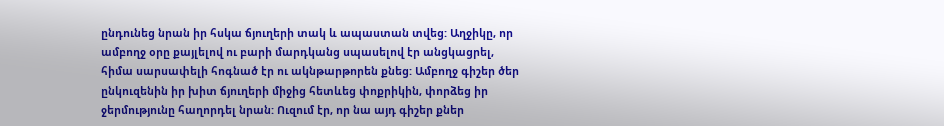ընդունեց նրան իր հսկա ճյուղերի տակ և ապաստան տվեց: Աղջիկը, որ ամբողջ օրը քայլելով ու բարի մարդկանց սպասելով էր անցկացրել, հիմա սարսափելի հոգնած էր ու ակնթարթորեն քնեց: Ամբողջ գիշեր ծեր ընկուզենին իր խիտ ճյուղերի միջից հետևեց փոքրիկին, փորձեց իր ջերմությունը հաղորդել նրան: Ուզում էր, որ նա այդ գիշեր քներ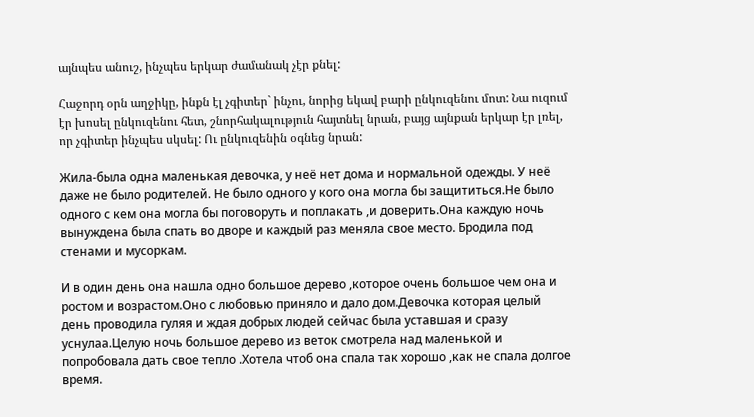այնպես անուշ, ինչպես երկար ժամանակ չէր քնել:

Հաջորդ օրն աղջիկը, ինքն էլ չգիտեր` ինչու, նորից եկավ բարի ընկուզենու մոտ: Նա ուզում էր խոսել ընկուզենու հետ, շնորհակալություն հայտնել նրան, բայց այնքան երկար էր լռել, որ չգիտեր ինչպես սկսել: Ու ընկուզենին օգնեց նրան:

Жила-была одна маленькая девочка, у неё нет дома и нормальной одежды. У неë даже не было родителей. Не было одного у кого она могла бы защититься.Не было одного с кем она могла бы поговоруть и поплакать ,и доверить.Она каждую ночь вынуждена была спать во дворе и каждый раз меняла свое место. Бродила под стенами и мусоркам.

И в один день она нашла одно большое дерево ,которое очень большое чем она и ростом и возрастом.Оно с любовью приняло и дало дом.Девочка которая целый день проводила гуляя и ждая добрых людей сейчас была уставшая и сразу уснулаа.Целую ночь большое дерево из веток смотрела над маленькой и попробовала дать свое тепло .Хотела чтоб она спала так хорошо ,как не спала долгое время.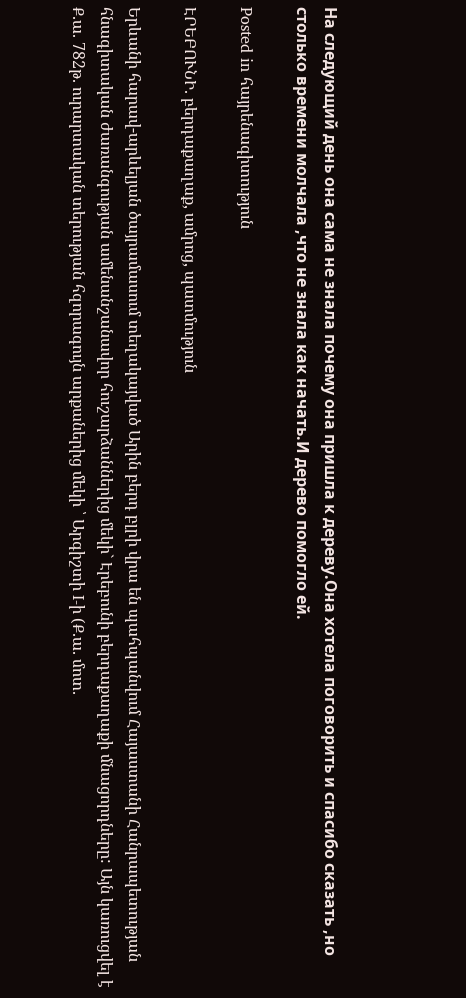На следующий день она сама не знала почему она пришла к дереву.Она хотела поговорить и спасибо сказать ,но столько времени молчала ,что не знала как начать.И дерево помогло ей.

Posted in հայրենագիտություն

ԷՐԵԲՈՒՆԻ. բերդաքաղաք, ամրոց, պատմություն

Երևանի հարավ-արևելյան ծայրամասում տեղակայված Արին բերդ բլրի վրա են պահպանվում Հայաստանի Հանրապետության հնագիտական ժառանգության ամենանշանավոր հուշարձաններից մեկի` Էրեբունի բերդաքաղաքի մնացորդները: Այն կառուցվել է Ք.ա. 782թ. ուրարտական տերության հզորագույն արքաներից մեկի ՝ Արգիշտի I-ի (Ք.ա. մոտ.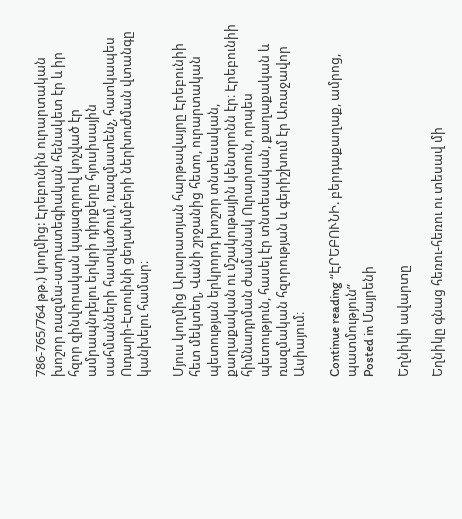786-765/764 թթ.) կողմից: Էրեբունին ուրարտական խոշոր ռազմա-ստրատեգիական հենակետ էր և իր հզոր զինվորական կայազորով կոչված էր ամրապնդելու երկրի դիրքերը հյուսիսային սահմանների հատվածում, ռազմատենչ, հատկապես Ուդարի-Էտուինի ցեղախմբերի ներխուժման վտանգը կանխելու համար։

Մյուս կողմից Արարատյան հարթավայրը Էրեբունիի հետ մեկտեղ, Վանի շրջանից հետո, ուրարտական պետության երկրորդ խոշոր տնտեսական, քաղաքական ու մշակութային կենտրոնն էր։ Էրեբունիի հիմնադրման ժամանակ Ուրարտուն, որպես պետություն, հասել էր տնտեսական, քաղաքական և ռազմական հզորության և գերիշխում էր Առաջավոր Ասիայում։

Continue reading “ԷՐԵԲՈՒՆԻ. բերդաքաղաք, ամրոց, պատմություն”
Posted in Մայրենի

Եղնիկի ավարտը

Եղնիկը գնաց հեռու-հեռու ու տեսավ մի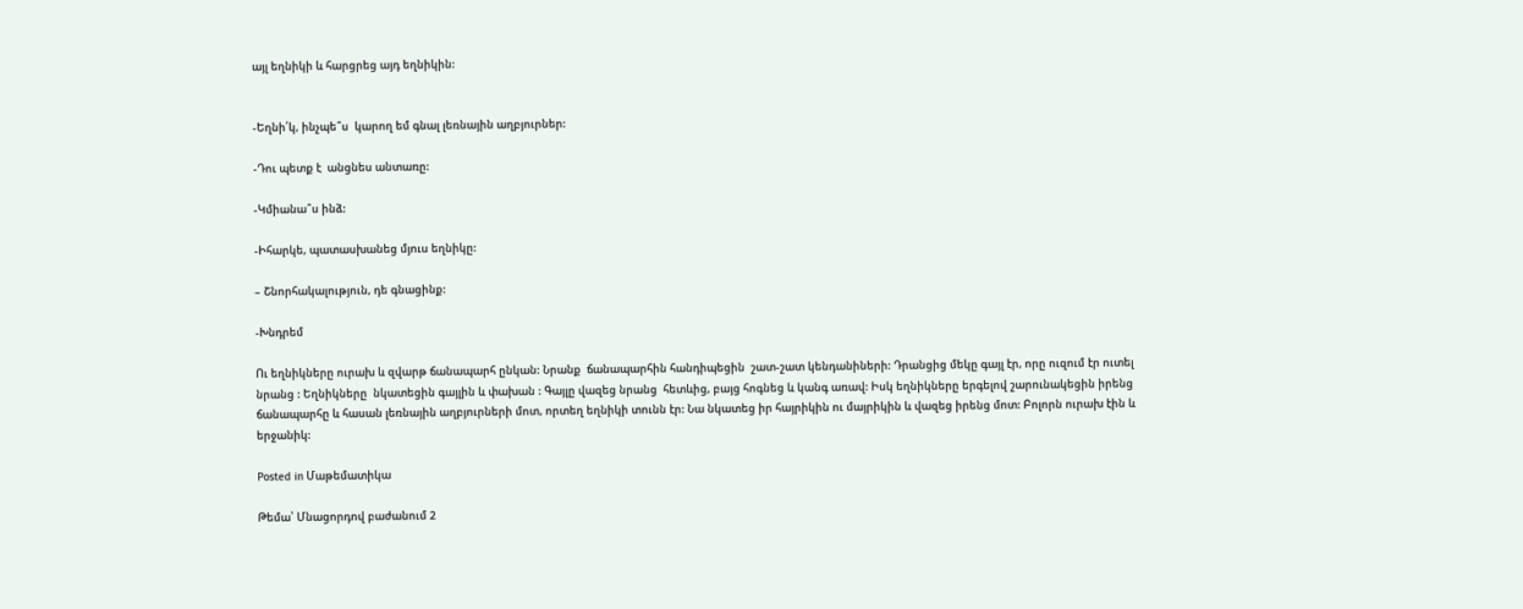այլ եղնիկի և հարցրեց այդ եղնիկին:


-Եղնի՛կ, ինչպե՞ս  կարող եմ գնալ լեռնային աղբյուրներ:

-Դու պետք է  անցնես անտառը:

-Կմիանա՞ս ինձ:

-Իհարկե, պատասխանեց մյուս եղնիկը:

– Շնորհակալություն, դե գնացինք:

-Խնդրեմ

Ու եղնիկները ուրախ և զվարթ ճանապարհ ընկան: Նրանք  ճանապարհին հանդիպեցին  շատ-շատ կենդանիների: Դրանցից մեկը գայլ էր, որը ուզում էր ուտել նրանց : Եղնիկները  նկատեցին գայլին և փախան : Գայլը վազեց նրանց  հետևից, բայց հոգնեց և կանգ առավ: Իսկ եղնիկները երգելով շարունակեցին իրենց ճանապարհը և հասան լեռնային աղբյուրների մոտ, որտեղ եղնիկի տունն էր: Նա նկատեց իր հայրիկին ու մայրիկին և վազեց իրենց մոտ: Բոլորն ուրախ էին և երջանիկ:

Posted in Մաթեմատիկա

Թեմա՝ Մնացորդով բաժանում 2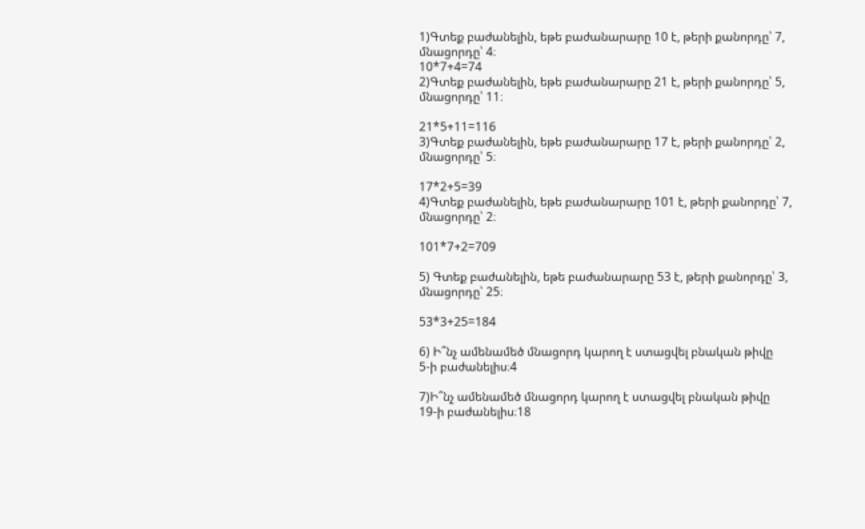1)Գտեք բաժանելին, եթե բաժանարարը 10 է, թերի քանորդը՝ 7,
մնացորդը՝ 4։
10*7+4=74
2)Գտեք բաժանելին, եթե բաժանարարը 21 է, թերի քանորդը՝ 5,
մնացորդը՝ 11։

21*5+11=116
3)Գտեք բաժանելին, եթե բաժանարարը 17 է, թերի քանորդը՝ 2,
մնացորդը՝ 5։

17*2+5=39
4)Գտեք բաժանելին, եթե բաժանարարը 101 է, թերի քանորդը՝ 7,
մնացորդը՝ 2։

101*7+2=709

5) Գտեք բաժանելին, եթե բաժանարարը 53 է, թերի քանորդը՝ 3,
մնացորդը՝ 25։

53*3+25=184

6) Ի՞նչ ամենամեծ մնացորդ կարող է ստացվել բնական թիվը
5-ի բաժանելիս։4

7)Ի՞նչ ամենամեծ մնացորդ կարող է ստացվել բնական թիվը
19-ի բաժանելիս։18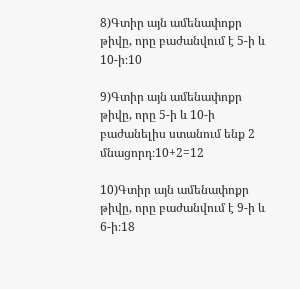8)Գտիր այն ամենափոքր թիվը, որը բաժանվում է 5-ի և 10-ի։10

9)Գտիր այն ամենափոքր թիվը, որը 5-ի և 10-ի բաժանելիս ստանում ենք 2 մնացորդ։10+2=12

10)Գտիր այն ամենափոքր թիվը, որը բաժանվում է 9-ի և 6-ի։18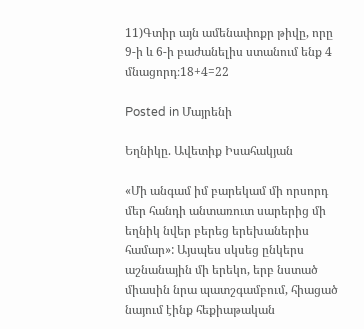11)Գտիր այն ամենափոքր թիվը, որը 9-ի և 6-ի բաժանելիս ստանում ենք 4 մնացորդ։18+4=22

Posted in Մայրենի

Եղնիկը. Ավետիք Իսահակյան

«Մի անգամ իմ բարեկամ մի որսորդ մեր հանդի անտառուտ սարերից մի եղնիկ նվեր բերեց երեխաներիս համար»: Այսպես սկսեց ընկերս աշնանային մի երեկո, երբ նստած միասին նրա պատշգամբում, հիացած նայում էինք հեքիաթական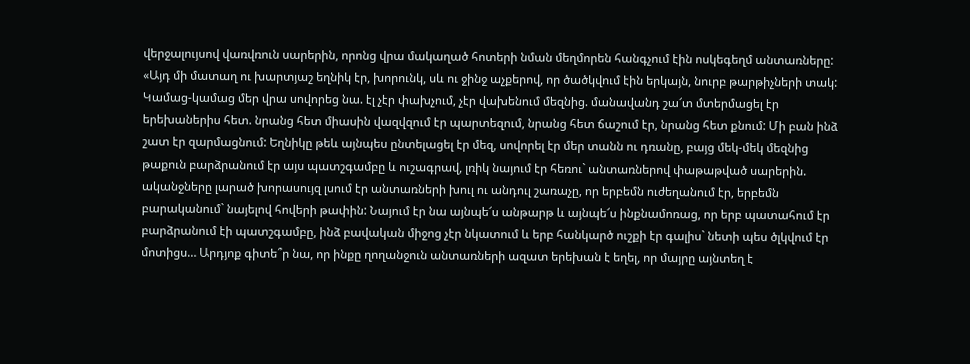վերջալույսով վառվռուն սարերին, որոնց վրա մակաղած հոտերի նման մեղմորեն հանգչում էին ոսկեգեղմ անտառները: «Այդ մի մատաղ ու խարտյաշ եղնիկ էր, խորունկ, սև ու ջինջ աչքերով, որ ծածկվում էին երկայն, նուրբ թարթիչների տակ: Կամաց-կամաց մեր վրա սովորեց նա. էլ չէր փախչում, չէր վախենում մեզնից. մանավանդ շա՜տ մտերմացել էր երեխաներիս հետ. նրանց հետ միասին վազվզում էր պարտեզում, նրանց հետ ճաշում էր, նրանց հետ քնում: Մի բան ինձ շատ էր զարմացնում: Եղնիկը թեև այնպես ընտելացել էր մեզ, սովորել էր մեր տանն ու դռանը, բայց մեկ-մեկ մեզնից թաքուն բարձրանում էր այս պատշգամբը և ուշագրավ, լռիկ նայում էր հեռու` անտառներով փաթաթված սարերին. ականջները լարած խորասույզ լսում էր անտառների խուլ ու անդուլ շառաչը, որ երբեմն ուժեղանում էր, երբեմն բարականում` նայելով հովերի թափին: Նայում էր նա այնպե՜ս անթարթ և այնպե՜ս ինքնամոռաց, որ երբ պատահում էր բարձրանում էի պատշգամբը, ինձ բավական միջոց չէր նկատում և երբ հանկարծ ուշքի էր գալիս` նետի պես ծլկվում էր մոտիցս… Արդյոք գիտե՞ր նա, որ ինքը ղողանջուն անտառների ազատ երեխան է եղել, որ մայրը այնտեղ է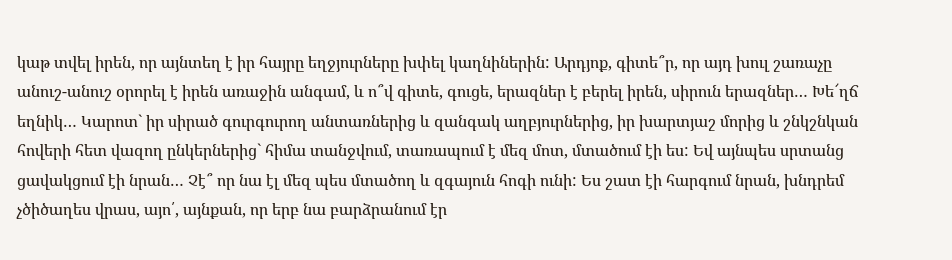կաթ տվել իրեն, որ այնտեղ է իր հայրը եղջյուրները խփել կաղնիներին: Արդյոք, գիտե՞ր, որ այդ խուլ շառաչը անուշ-անուշ օրորել է իրեն առաջին անգամ, և ո՞վ գիտե, գուցե, երազներ է բերել իրեն, սիրուն երազներ… Խե՜ղճ եղնիկ… Կարոտ` իր սիրած գուրգուրող անտառներից և զանգակ աղբյուրներից, իր խարտյաշ մորից և շնկշնկան հովերի հետ վազող ընկերներից` հիմա տանջվում, տառապում է մեզ մոտ, մտածում էի ես: Եվ այնպես սրտանց ցավակցում էի նրան… Չէ՞ որ նա էլ մեզ պես մտածող և զգայուն հոգի ունի: Ես շատ էի հարգում նրան, խնդրեմ չծիծաղես վրաս, այո՛, այնքան, որ երբ նա բարձրանում էր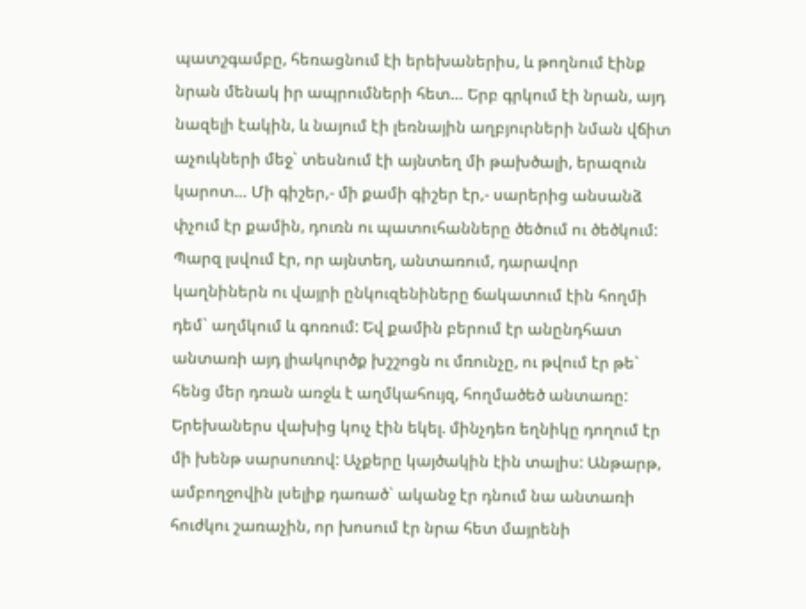պատշգամբը, հեռացնում էի երեխաներիս, և թողնում էինք նրան մենակ իր ապրումների հետ… Երբ գրկում էի նրան, այդ նազելի էակին, և նայում էի լեռնային աղբյուրների նման վճիտ աչուկների մեջ` տեսնում էի այնտեղ մի թախծալի, երազուն կարոտ… Մի գիշեր,- մի քամի գիշեր էր,- սարերից անսանձ փչում էր քամին, դուռն ու պատուհանները ծեծում ու ծեծկում: Պարզ լսվում էր, որ այնտեղ, անտառում, դարավոր կաղնիներն ու վայրի ընկուզենիները ճակատում էին հողմի դեմ` աղմկում և գոռում: Եվ քամին բերում էր անընդհատ անտառի այդ լիակուրծք խշշոցն ու մռունչը, ու թվում էր թե` հենց մեր դռան առջև է աղմկահույզ, հողմածեծ անտառը: Երեխաներս վախից կուչ էին եկել. մինչդեռ եղնիկը դողում էր մի խենթ սարսուռով: Աչքերը կայծակին էին տալիս: Անթարթ, ամբողջովին լսելիք դառած` ականջ էր դնում նա անտառի հուժկու շառաչին, որ խոսում էր նրա հետ մայրենի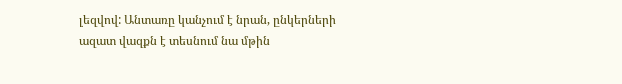լեզվով: Անտառը կանչում է նրան, ընկերների ազատ վազքն է տեսնում նա մթին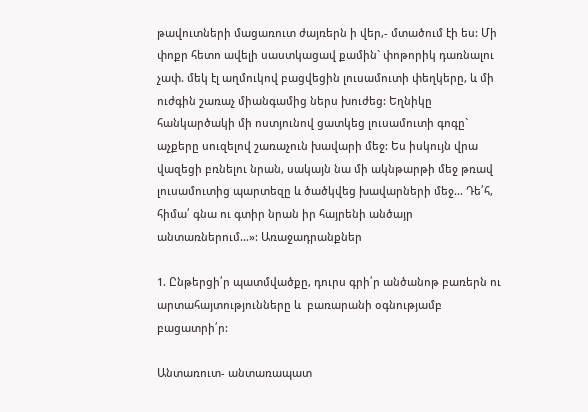թավուտների մացառուտ ժայռերն ի վեր,- մտածում էի ես: Մի փոքր հետո ավելի սաստկացավ քամին` փոթորիկ դառնալու չափ. մեկ էլ աղմուկով բացվեցին լուսամուտի փեղկերը, և մի ուժգին շառաչ միանգամից ներս խուժեց: Եղնիկը հանկարծակի մի ոստյունով ցատկեց լուսամուտի գոգը` աչքերը սուզելով շառաչուն խավարի մեջ: Ես իսկույն վրա վազեցի բռնելու նրան, սակայն նա մի ակնթարթի մեջ թռավ լուսամուտից պարտեզը և ծածկվեց խավարների մեջ… Դե՛հ, հիմա՛ գնա ու գտիր նրան իր հայրենի անծայր անտառներում…»: Առաջադրանքներ

1. Ընթերցի՛ր պատմվածքը, դուրս գրի՛ր անծանոթ բառերն ու արտահայտությունները և  բառարանի օգնությամբ բացատրի՛ր:

Անտառուտ- անտառապատ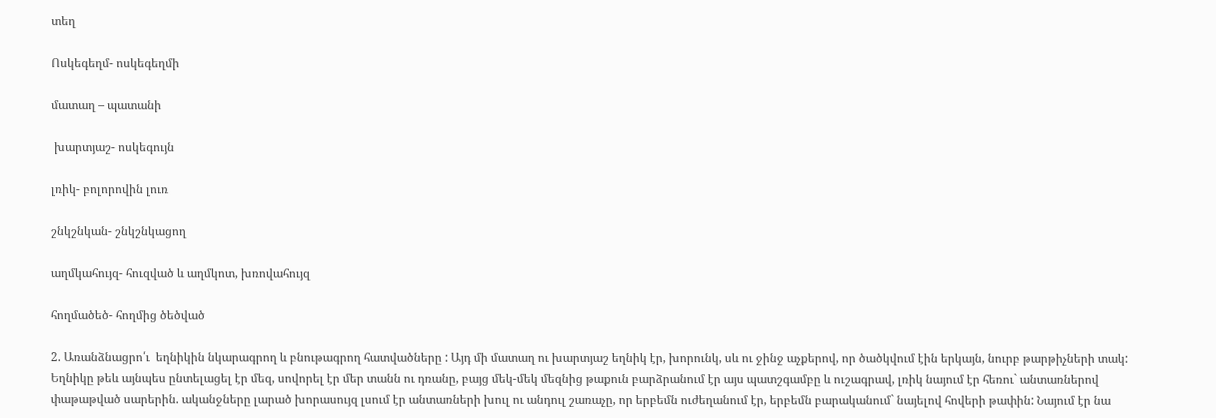տեղ

Ոսկեգեղմ- ոսկեգեղմի

մատաղ – պատանի

 խարտյաշ- ոսկեգույն

լռիկ- բոլորովին լուռ

շնկշնկան- շնկշնկացող

աղմկահույզ- հուզված և աղմկոտ, խռովահույզ

հողմածեծ- հողմից ծեծված

2. Առանձնացրո՛ւ  եղնիկին նկարագրող և բնութագրող հատվածները : Այդ մի մատաղ ու խարտյաշ եղնիկ էր, խորունկ, սև ու ջինջ աչքերով, որ ծածկվում էին երկայն, նուրբ թարթիչների տակ: Եղնիկը թեև այնպես ընտելացել էր մեզ, սովորել էր մեր տանն ու դռանը, բայց մեկ-մեկ մեզնից թաքուն բարձրանում էր այս պատշգամբը և ուշագրավ, լռիկ նայում էր հեռու` անտառներով փաթաթված սարերին. ականջները լարած խորասույզ լսում էր անտառների խուլ ու անդուլ շառաչը, որ երբեմն ուժեղանում էր, երբեմն բարականում` նայելով հովերի թափին: Նայում էր նա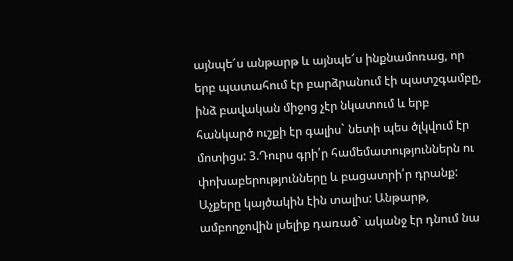այնպե՜ս անթարթ և այնպե՜ս ինքնամոռաց, որ երբ պատահում էր բարձրանում էի պատշգամբը, ինձ բավական միջոց չէր նկատում և երբ հանկարծ ուշքի էր գալիս` նետի պես ծլկվում էր մոտիցս: 3.Դուրս գրի՛ր համեմատություններն ու փոխաբերությունները և բացատրի՛ր դրանք: Աչքերը կայծակին էին տալիս: Անթարթ, ամբողջովին լսելիք դառած` ականջ էր դնում նա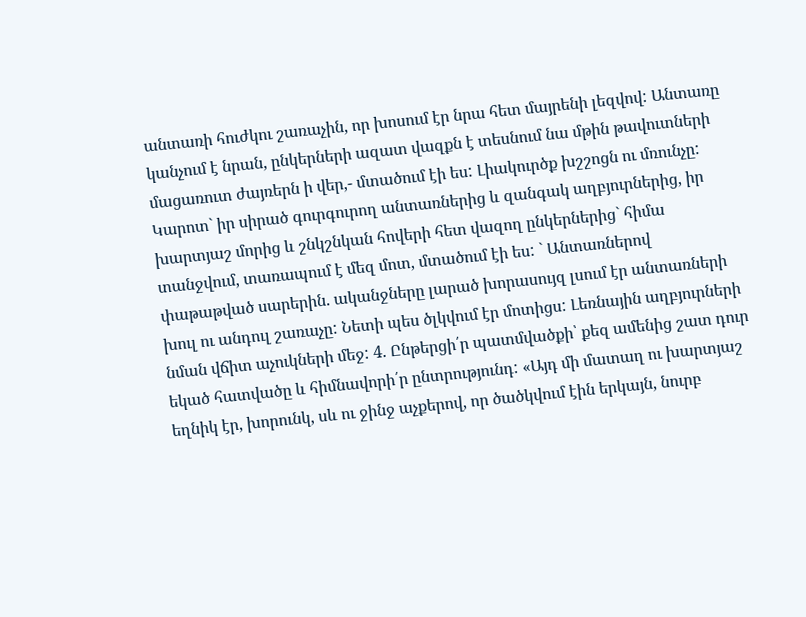անտառի հուժկու շառաչին, որ խոսում էր նրա հետ մայրենի լեզվով: Անտառը կանչում է նրան, ընկերների ազատ վազքն է տեսնում նա մթին թավուտների մացառուտ ժայռերն ի վեր,- մտածում էի ես: Լիակուրծք խշշոցն ու մռունչը: Կարոտ` իր սիրած գուրգուրող անտառներից և զանգակ աղբյուրներից, իր խարտյաշ մորից և շնկշնկան հովերի հետ վազող ընկերներից` հիմա տանջվում, տառապում է մեզ մոտ, մտածում էի ես: ` Անտառներով փաթաթված սարերին. ականջները լարած խորասույզ լսում էր անտառների խուլ ու անդուլ շառաչը: Նետի պես ծլկվում էր մոտիցս: Լեռնային աղբյուրների նման վճիտ աչուկների մեջ: 4. Ընթերցի՛ր պատմվածքի՝ քեզ ամենից շատ դուր եկած հատվածը և հիմնավորի՛ր ընտրությունդ: «Այդ մի մատաղ ու խարտյաշ եղնիկ էր, խորունկ, սև ու ջինջ աչքերով, որ ծածկվում էին երկայն, նուրբ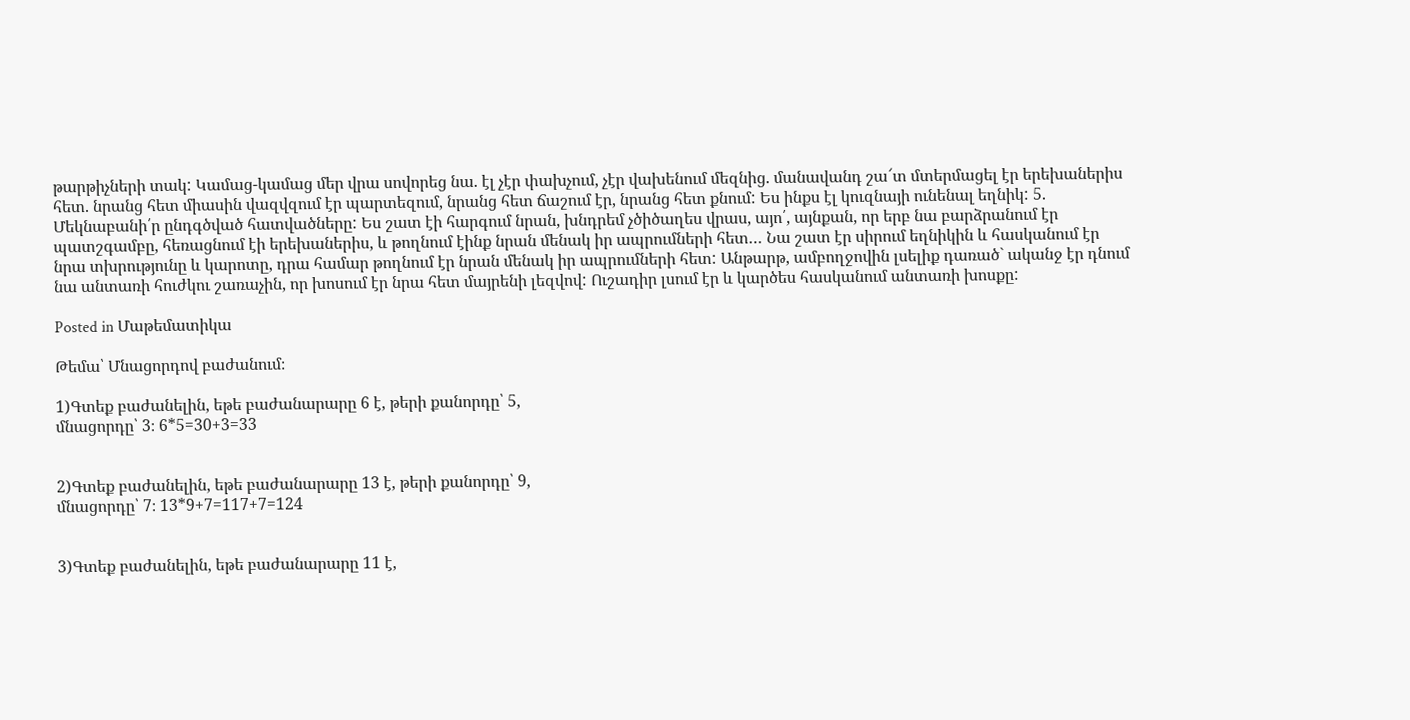թարթիչների տակ: Կամաց-կամաց մեր վրա սովորեց նա. էլ չէր փախչում, չէր վախենում մեզնից. մանավանդ շա՜տ մտերմացել էր երեխաներիս հետ. նրանց հետ միասին վազվզում էր պարտեզում, նրանց հետ ճաշում էր, նրանց հետ քնում: Ես ինքս էլ կուզնայի ունենալ եղնիկ: 5. Մեկնաբանի՛ր ընդգծված հատվածները: Ես շատ էի հարգում նրան, խնդրեմ չծիծաղես վրաս, այո՛, այնքան, որ երբ նա բարձրանում էր պատշգամբը, հեռացնում էի երեխաներիս, և թողնում էինք նրան մենակ իր ապրումների հետ… Նա շատ էր սիրում եղնիկին և հասկանում էր նրա տխրությունը և կարոտը, դրա համար թողնում էր նրան մենակ իր ապրումների հետ: Անթարթ, ամբողջովին լսելիք դառած` ականջ էր դնում նա անտառի հուժկու շառաչին, որ խոսում էր նրա հետ մայրենի լեզվով: Ուշադիր լսում էր և կարծես հասկանում անտառի խոսքը:

Posted in Մաթեմատիկա

Թեմա՝ Մնացորդով բաժանում։

1)Գտեք բաժանելին, եթե բաժանարարը 6 է, թերի քանորդը՝ 5,
մնացորդը՝ 3։ 6*5=30+3=33


2)Գտեք բաժանելին, եթե բաժանարարը 13 է, թերի քանորդը՝ 9,
մնացորդը՝ 7։ 13*9+7=117+7=124


3)Գտեք բաժանելին, եթե բաժանարարը 11 է,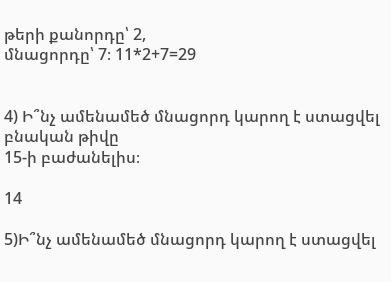թերի քանորդը՝ 2,
մնացորդը՝ 7։ 11*2+7=29


4) Ի՞նչ ամենամեծ մնացորդ կարող է ստացվել բնական թիվը
15-ի բաժանելիս։

14

5)Ի՞նչ ամենամեծ մնացորդ կարող է ստացվել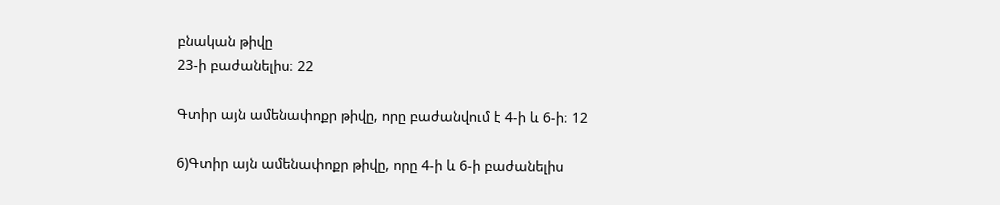բնական թիվը
23-ի բաժանելիս։ 22

Գտիր այն ամենափոքր թիվը, որը բաժանվում է 4-ի և 6-ի։ 12

6)Գտիր այն ամենափոքր թիվը, որը 4-ի և 6-ի բաժանելիս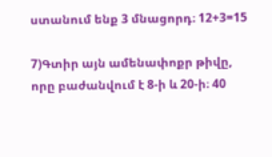ստանում ենք 3 մնացորդ։ 12+3=15

7)Գտիր այն ամենափոքր թիվը, որը բաժանվում է 8-ի և 20-ի։ 40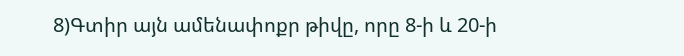8)Գտիր այն ամենափոքր թիվը, որը 8-ի և 20-ի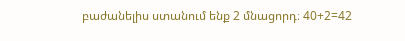բաժանելիս ստանում ենք 2 մնացորդ։ 40+2=42